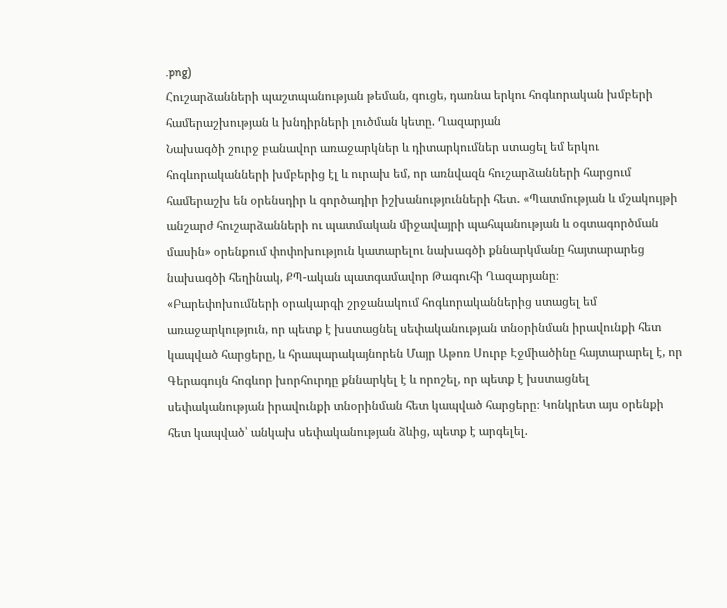.png)
Հուշարձանների պաշտպանության թեման, գուցե, դառնա երկու հոգևորական խմբերի համերաշխության և խնդիրների լուծման կետը. Ղազարյան
Նախագծի շուրջ բանավոր առաջարկներ և դիտարկումներ ստացել եմ երկու հոգևորականների խմբերից էլ և ուրախ եմ, որ առնվազն հուշարձանների հարցում համերաշխ են օրենսդիր և գործադիր իշխանությունների հետ․ «Պատմության և մշակույթի անշարժ հուշարձանների ու պատմական միջավայրի պահպանության և օգտագործման մասին» օրենքում փոփոխություն կատարելու նախագծի քննարկմանը հայտարարեց նախագծի հեղինակ, ՔՊ-ական պատգամավոր Թագուհի Ղազարյանը։
«Բարեփոխումների օրակարգի շրջանակում հոգևորականներից ստացել եմ առաջարկություն, որ պետք է խստացնել սեփականության տնօրինման իրավունքի հետ կապված հարցերը, և հրապարակայնորեն Մայր Աթոռ Սուրբ Էջմիածինը հայտարարել է, որ Գերագույն հոգևոր խորհուրդը քննարկել է և որոշել, որ պետք է խստացնել սեփականության իրավունքի տնօրինման հետ կապված հարցերը։ Կոնկրետ այս օրենքի հետ կապված՝ անկախ սեփականության ձևից, պետք է արգելել.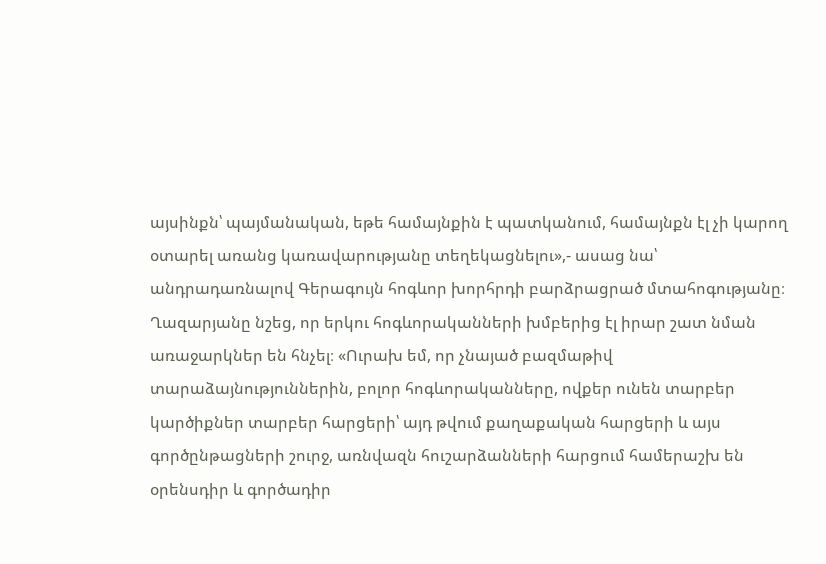այսինքն՝ պայմանական, եթե համայնքին է պատկանում, համայնքն էլ չի կարող օտարել առանց կառավարությանը տեղեկացնելու»,- ասաց նա՝ անդրադառնալով Գերագույն հոգևոր խորհրդի բարձրացրած մտահոգությանը։
Ղազարյանը նշեց, որ երկու հոգևորականների խմբերից էլ իրար շատ նման առաջարկներ են հնչել։ «Ուրախ եմ, որ չնայած բազմաթիվ տարաձայնություններին, բոլոր հոգևորականները, ովքեր ունեն տարբեր կարծիքներ տարբեր հարցերի՝ այդ թվում քաղաքական հարցերի և այս գործընթացների շուրջ, առնվազն հուշարձանների հարցում համերաշխ են օրենսդիր և գործադիր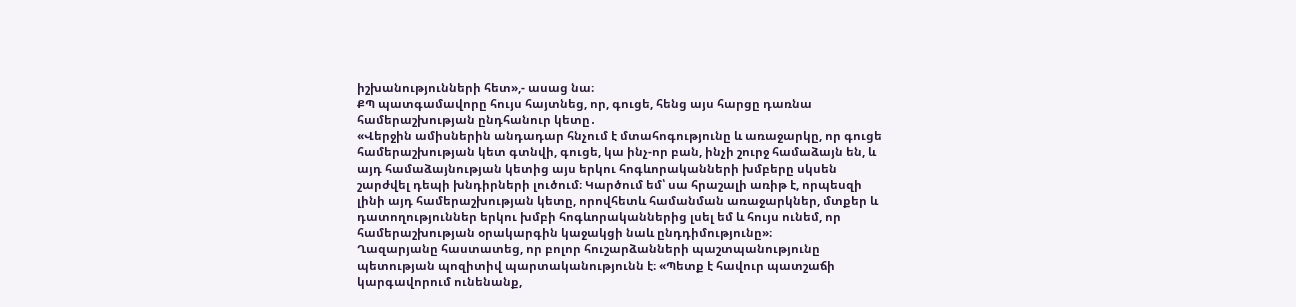իշխանությունների հետ»,- ասաց նա։
ՔՊ պատգամավորը հույս հայտնեց, որ, գուցե, հենց այս հարցը դառնա համերաշխության ընդհանուր կետը․
«Վերջին ամիսներին անդադար հնչում է մտահոգությունը և առաջարկը, որ գուցե համերաշխության կետ գտնվի, գուցե, կա ինչ-որ բան, ինչի շուրջ համաձայն են, և այդ համաձայնության կետից այս երկու հոգևորականների խմբերը սկսեն շարժվել դեպի խնդիրների լուծում։ Կարծում եմ՝ սա հրաշալի առիթ է, որպեսզի լինի այդ համերաշխության կետը, որովհետև համանման առաջարկներ, մտքեր և դատողություններ երկու խմբի հոգևորականներից լսել եմ և հույս ունեմ, որ համերաշխության օրակարգին կաջակցի նաև ընդդիմությունը»։
Ղազարյանը հաստատեց, որ բոլոր հուշարձանների պաշտպանությունը պետության պոզիտիվ պարտականությունն է։ «Պետք է հավուր պատշաճի կարգավորում ունենանք,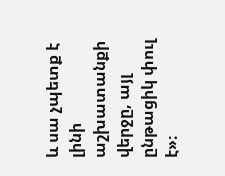և սա չպետք է լինի աշխատանքի վերջը, այլ ընթացիկ փուլ է»։